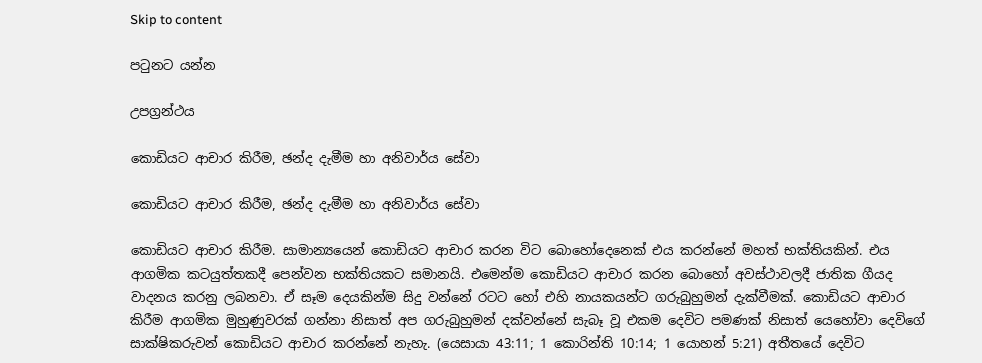Skip to content

පටුනට යන්න

උපග්‍රන්ථය

කොඩියට ආචාර කිරීම, ඡන්ද දැමීම හා අනිවාර්ය සේවා

කොඩියට ආචාර කිරීම, ඡන්ද දැමීම හා අනිවාර්ය සේවා

කොඩියට ආචාර කිරීම. සාමාන්‍යයෙන් කොඩියට ආචාර කරන විට බොහෝදෙනෙක් එය කරන්නේ මහත් භක්තියකින්. එය ආගමික කටයුත්තකදී පෙන්වන භක්තියකට සමානයි. එමෙන්ම කොඩියට ආචාර කරන බොහෝ අවස්ථාවලදී ජාතික ගීයද වාදනය කරනු ලබනවා. ඒ සෑම දෙයකින්ම සිදු වන්නේ රටට හෝ එහි නායකයන්ට ගරුබුහුමන් දැක්වීමක්. කොඩියට ආචාර කිරීම ආගමික මුහුණුවරක් ගන්නා නිසාත් අප ගරුබුහුමන් දක්වන්නේ සැබෑ වූ එකම දෙවිට පමණක් නිසාත් යෙහෝවා දෙවිගේ සාක්ෂිකරුවන් කොඩියට ආචාර කරන්නේ නැහැ. (යෙසායා 43:11; 1 කොරින්ති 10:14; 1 යොහන් 5:21) අතීතයේ දෙවිට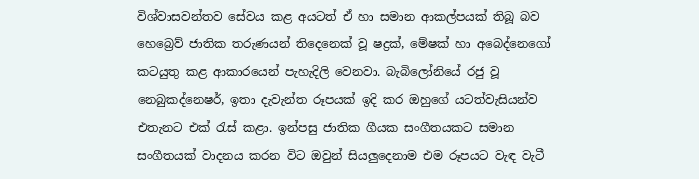විශ්වාසවන්තව සේවය කළ අයටත් ඒ හා සමාන ආකල්පයක් තිබූ බව හෙබ්‍රෙව් ජාතික තරුණයන් තිදෙනෙක් වූ ෂද්‍රක්, මේෂක් හා අබෙද්නෙගෝ කටයුතු කළ ආකාරයෙන් පැහැදිලි වෙනවා. බැබිලෝනියේ රජු වූ නෙබුකද්නෙෂර්, ඉතා දැවැන්ත රූපයක් ඉදි කර ඔහුගේ යටත්වැසියන්ව එතැනට එක් රැස් කළා. ඉන්පසු ජාතික ගීයක සංගීතයකට සමාන සංගීතයක් වාදනය කරන විට ඔවුන් සියලුදෙනාම එම රූපයට වැඳ වැටී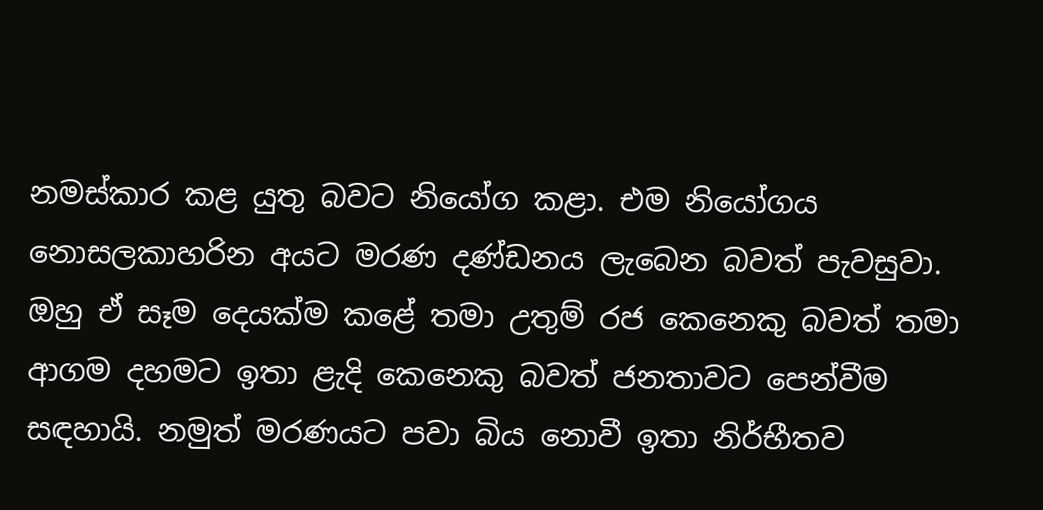නමස්කාර කළ යුතු බවට නියෝග කළා. එම නියෝගය නොසලකාහරින අයට මරණ දණ්ඩනය ලැබෙන බවත් පැවසුවා. ඔහු ඒ සෑම දෙයක්ම කළේ තමා උතුම් රජ කෙනෙකු බවත් තමා ආගම දහමට ඉතා ළැදි කෙනෙකු බවත් ජනතාවට පෙන්වීම සඳහායි. නමුත් මරණයට පවා බිය නොවී ඉතා නිර්භීතව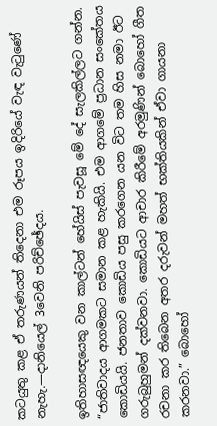කටයුතු කළ ඒ තරුණයන් තිදෙනා එම රූපය ඉදිරියේ වැඳ වැටුණේ නැහැ.—දානියෙල් 3වෙනි පරිච්ඡේදය.

ඉතිහාසඥයෙකු වන කාල්ටන් හේයිස් පැවසූ මේ දේ සැලකිල්ලට ගන්න. “ජාතිවාදය ආගමකට සමාන කළ හැකියි. එම ආගමේ ප්‍රධාන සංකේතය කොඩියයි. ජනතාව කොඩිය පසු කරගෙන යන විට තම හිස නමා ඊට ගරුබුහුමන් දක්වනවා. කොඩියට ආචාර කිරීමේ අරමුණින් බොහෝ ගීත රචනා කර තිබෙන අතර දරුවන් මහත් භක්තියකින් ඒවා ගායනා කරනවා.” බොහෝ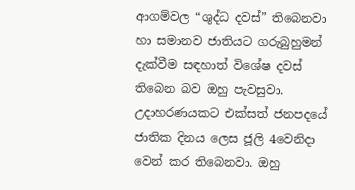ආගම්වල “ශුද්ධ දවස්” තිබෙනවා හා සමානව ජාතියට ගරුබුහුමන් දැක්වීම සඳහාත් විශේෂ දවස් තිබෙන බව ඔහු පැවසුවා. උදාහරණයකට එක්සත් ජනපදයේ ජාතික දිනය ලෙස ජූලි 4වෙනිදා වෙන් කර තිබෙනවා. ඔහු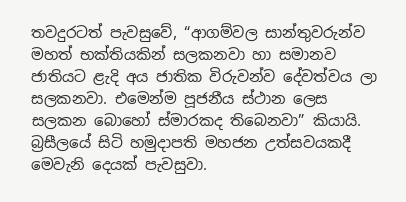තවදුරටත් පැවසුවේ, “ආගම්වල සාන්තුවරුන්ව මහත් භක්තියකින් සලකනවා හා සමානව ජාතියට ළැදි අය ජාතික විරුවන්ව දේවත්වය ලා සලකනවා. එමෙන්ම පූජනීය ස්ථාන ලෙස සලකන බොහෝ ස්මාරකද තිබෙනවා” කියායි. බ්‍රසීලයේ සිටි හමුදාපති මහජන උත්සවයකදී මෙවැනි දෙයක් පැවසුවා.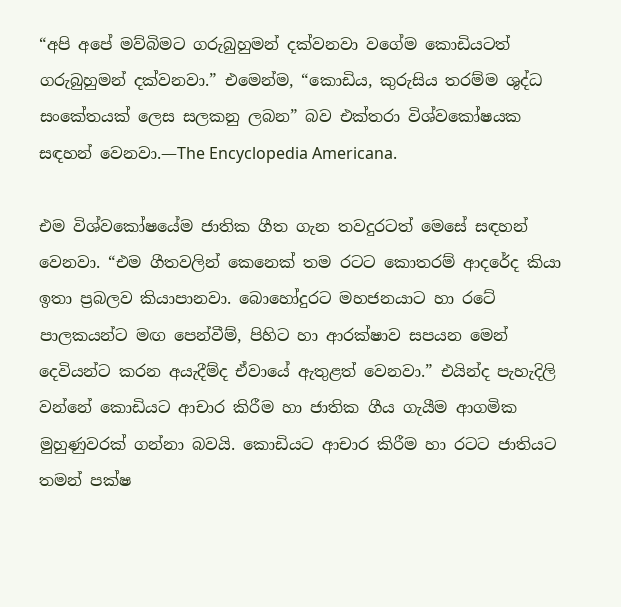“අපි අපේ මව්බිමට ගරුබුහුමන් දක්වනවා වගේම කොඩියටත් ගරුබුහුමන් දක්වනවා.” එමෙන්ම, “කොඩිය, කුරුසිය තරම්ම ශුද්ධ සංකේතයක් ලෙස සලකනු ලබන” බව එක්තරා විශ්වකෝෂයක සඳහන් වෙනවා.—The Encyclopedia Americana.

එම විශ්වකෝෂයේම ජාතික ගීත ගැන තවදුරටත් මෙසේ සඳහන් වෙනවා. “එම ගීතවලින් කෙනෙක් තම රටට කොතරම් ආදරේද කියා ඉතා ප්‍රබලව කියාපානවා. බොහෝදුරට මහජනයාට හා රටේ පාලකයන්ට මඟ පෙන්වීම්, පිහිට හා ආරක්ෂාව සපයන මෙන් දෙවියන්ට කරන අයැදීම්ද ඒවායේ ඇතුළත් වෙනවා.” එයින්ද පැහැදිලි වන්නේ කොඩියට ආචාර කිරීම හා ජාතික ගීය ගැයීම ආගමික මුහුණුවරක් ගන්නා බවයි. කොඩියට ආචාර කිරීම හා රටට ජාතියට තමන් පක්ෂ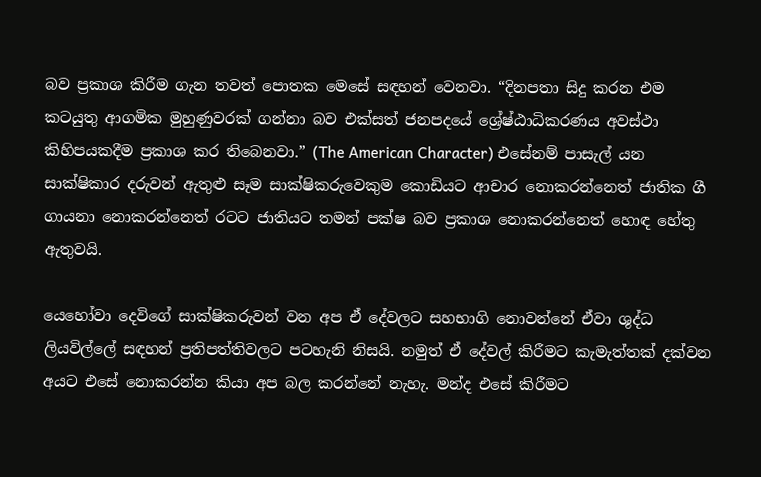බව ප්‍රකාශ කිරීම ගැන තවත් පොතක මෙසේ සඳහන් වෙනවා. “දිනපතා සිදු කරන එම කටයුතු ආගමික මුහුණුවරක් ගන්නා බව එක්සත් ජනපදයේ ශ්‍රේෂ්ඨාධිකරණය අවස්ථා කිහිපයකදීම ප්‍රකාශ කර තිබෙනවා.” (The American Character) එසේනම් පාසැල් යන සාක්ෂිකාර දරුවන් ඇතුළු සෑම සාක්ෂිකරුවෙකුම කොඩියට ආචාර නොකරන්නෙත් ජාතික ගී ගායනා නොකරන්නෙත් රටට ජාතියට තමන් පක්ෂ බව ප්‍රකාශ නොකරන්නෙත් හොඳ හේතු ඇතුවයි.

යෙහෝවා දෙවිගේ සාක්ෂිකරුවන් වන අප ඒ දේවලට සහභාගි නොවන්නේ ඒවා ශුද්ධ ලියවිල්ලේ සඳහන් ප්‍රතිපත්තිවලට පටහැනි නිසයි. නමුත් ඒ දේවල් කිරීමට කැමැත්තක් දක්වන අයට එසේ නොකරන්න කියා අප බල කරන්නේ නැහැ. මන්ද එසේ කිරීමට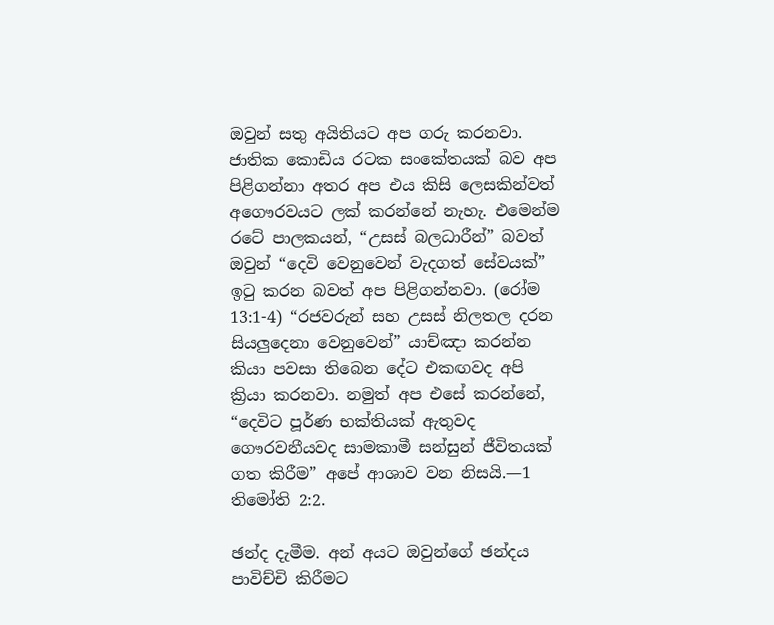ඔවුන් සතු අයිතියට අප ගරු කරනවා. ජාතික කොඩිය රටක සංකේතයක් බව අප පිළිගන්නා අතර අප එය කිසි ලෙසකින්වත් අගෞරවයට ලක් කරන්නේ නැහැ. එමෙන්ම රටේ පාලකයන්, “උසස් බලධාරීන්” බවත් ඔවුන් “දෙවි වෙනුවෙන් වැදගත් සේවයක්” ඉටු කරන බවත් අප පිළිගන්නවා. (රෝම 13:1-4) “රජවරුන් සහ උසස් නිලතල දරන සියලුදෙනා වෙනුවෙන්” යාච්ඤා කරන්න කියා පවසා තිබෙන දේට එකඟවද අපි ක්‍රියා කරනවා. නමුත් අප එසේ කරන්නේ, “දෙවිට පූර්ණ භක්තියක් ඇතුවද ගෞරවනීයවද සාමකාමී සන්සුන් ජීවිතයක් ගත කිරීම” අපේ ආශාව වන නිසයි.—1 තිමෝති 2:2.

ඡන්ද දැමීම. අන් අයට ඔවුන්ගේ ඡන්දය පාවිච්චි කිරීමට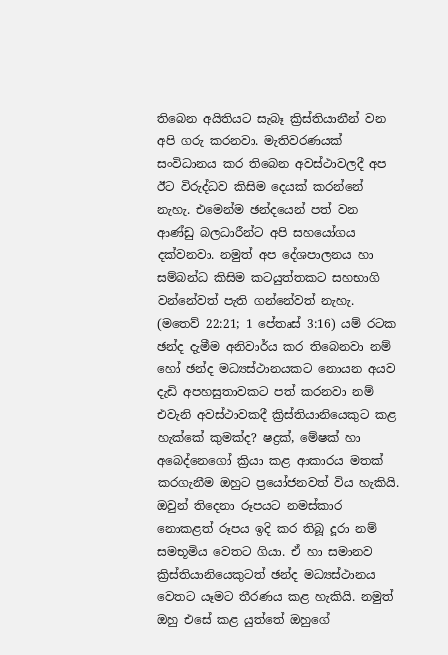තිබෙන අයිතියට සැබෑ ක්‍රිස්තියානීන් වන අපි ගරු කරනවා. මැතිවරණයක් සංවිධානය කර තිබෙන අවස්ථාවලදී අප ඊට විරුද්ධව කිසිම දෙයක් කරන්නේ නැහැ. එමෙන්ම ඡන්දයෙන් පත් වන ආණ්ඩු බලධාරීන්ට අපි සහයෝගය දක්වනවා. නමුත් අප දේශපාලනය හා සම්බන්ධ කිසිම කටයුත්තකට සහභාගි වන්නේවත් පැති ගන්නේවත් නැහැ. (මතෙව් 22:21; 1 පේතෘස් 3:16) යම් රටක ඡන්ද දැමීම අනිවාර්ය කර තිබෙනවා නම් හෝ ඡන්ද මධ්‍යස්ථානයකට නොයන අයව දැඩි අපහසුතාවකට පත් කරනවා නම් එවැනි අවස්ථාවකදී ක්‍රිස්තියානියෙකුට කළ හැක්කේ කුමක්ද? ෂද්‍රක්, මේෂක් හා අබෙද්නෙගෝ ක්‍රියා කළ ආකාරය මතක් කරගැනීම ඔහුට ප්‍රයෝජනවත් විය හැකියි. ඔවුන් තිදෙනා රූපයට නමස්කාර නොකළත් රූපය ඉදි කර තිබූ දූරා නම් සමභූමිය වෙතට ගියා. ඒ හා සමානව ක්‍රිස්තියානියෙකුටත් ඡන්ද මධ්‍යස්ථානය වෙතට යෑමට තීරණය කළ හැකියි. නමුත් ඔහු එසේ කළ යුත්තේ ඔහුගේ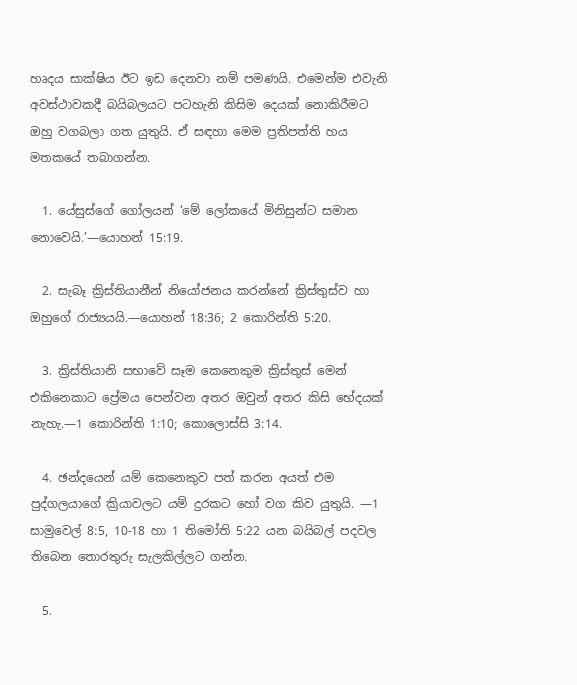හෘදය සාක්ෂිය ඊට ඉඩ දෙනවා නම් පමණයි. එමෙන්ම එවැනි අවස්ථාවකදී බයිබලයට පටහැනි කිසිම දෙයක් නොකිරීමට ඔහු වගබලා ගත යුතුයි. ඒ සඳහා මෙම ප්‍රතිපත්ති හය මතකයේ තබාගන්න.

  1. යේසුස්ගේ ගෝලයන් ‘මේ ලෝකයේ මිනිසුන්ට සමාන නොවෙයි.’—යොහන් 15:19.

  2. සැබෑ ක්‍රිස්තියානීන් නියෝජනය කරන්නේ ක්‍රිස්තුස්ව හා ඔහුගේ රාජ්‍යයයි.—යොහන් 18:36; 2 කොරින්ති 5:20.

  3. ක්‍රිස්තියානි සභාවේ සෑම කෙනෙකුම ක්‍රිස්තුස් මෙන් එකිනෙකාට ප්‍රේමය පෙන්වන අතර ඔවුන් අතර කිසි භේදයක් නැහැ.—1 කොරින්ති 1:10; කොලොස්සි 3:14.

  4. ඡන්දයෙන් යම් කෙනෙකුව පත් කරන අයත් එම පුද්ගලයාගේ ක්‍රියාවලට යම් දුරකට හෝ වග කිව යුතුයි. —1 සාමුවෙල් 8:5, 10-18 හා 1 තිමෝති 5:22 යන බයිබල් පදවල තිබෙන තොරතුරු සැලකිල්ලට ගන්න.

  5.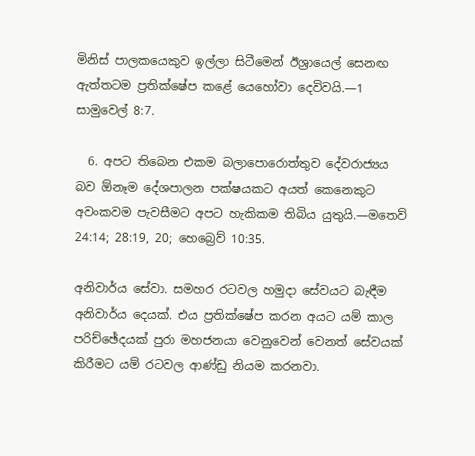මිනිස් පාලකයෙකුව ඉල්ලා සිටීමෙන් ඊශ්‍රායෙල් සෙනඟ ඇත්තටම ප්‍රතික්ෂේප කළේ යෙහෝවා දෙවිවයි.—1 සාමුවෙල් 8:7.

  6. අපට තිබෙන එකම බලාපොරොත්තුව දේවරාජ්‍යය බව ඕනෑම දේශපාලන පක්ෂයකට අයත් කෙනෙකුට අවංකවම පැවසීමට අපට හැකිකම තිබිය යුතුයි.—මතෙව් 24:14; 28:19, 20; හෙබ්‍රෙව් 10:35.

අනිවාර්ය සේවා. සමහර රටවල හමුදා සේවයට බැඳීම අනිවාර්ය දෙයක්. එය ප්‍රතික්ෂේප කරන අයට යම් කාල පරිච්ඡේදයක් පුරා මහජනයා වෙනුවෙන් වෙනත් සේවයක් කිරීමට යම් රටවල ආණ්ඩු නියම කරනවා.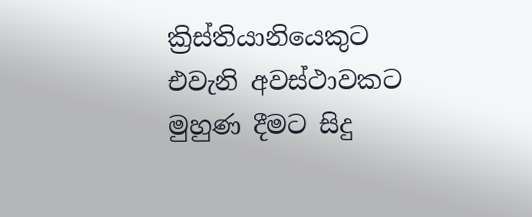ක්‍රිස්තියානියෙකුට එවැනි අවස්ථාවකට මුහුණ දීමට සිදු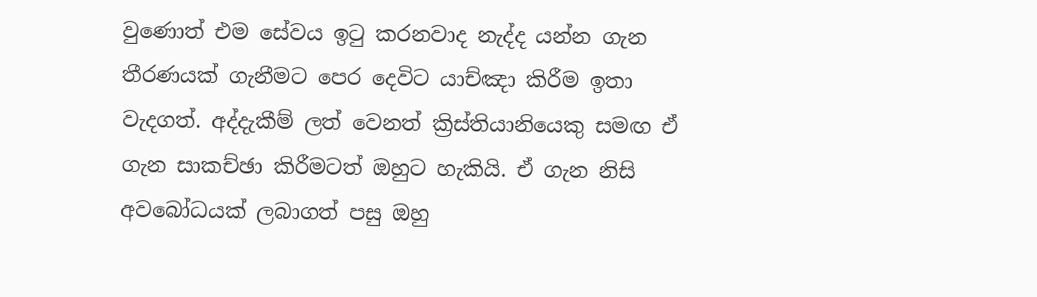වුණොත් එම සේවය ඉටු කරනවාද නැද්ද යන්න ගැන තීරණයක් ගැනීමට පෙර දෙවිට යාච්ඤා කිරීම ඉතා වැදගත්. අද්දැකීම් ලත් වෙනත් ක්‍රිස්තියානියෙකු සමඟ ඒ ගැන සාකච්ඡා කිරීමටත් ඔහුට හැකියි. ඒ ගැන නිසි අවබෝධයක් ලබාගත් පසු ඔහු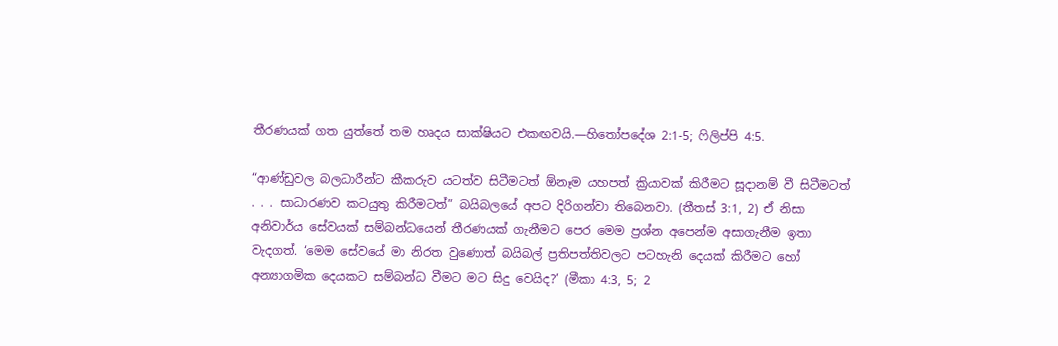තීරණයක් ගත යුත්තේ තම හෘදය සාක්ෂියට එකඟවයි.—හිතෝපදේශ 2:1-5; ෆිලිප්පි 4:5.

“ආණ්ඩුවල බලධාරීන්ට කීකරුව යටත්ව සිටීමටත් ඕනෑම යහපත් ක්‍රියාවක් කිරීමට සූදානම් වී සිටීමටත් . . . සාධාරණව කටයුතු කිරීමටත්” බයිබලයේ අපට දිරිගන්වා තිබෙනවා. (තීතස් 3:1, 2) ඒ නිසා අනිවාර්ය සේවයක් සම්බන්ධයෙන් තීරණයක් ගැනීමට පෙර මෙම ප්‍රශ්න අපෙන්ම අසාගැනීම ඉතා වැදගත්. ‘මෙම සේවයේ මා නිරත වුණොත් බයිබල් ප්‍රතිපත්තිවලට පටහැනි දෙයක් කිරීමට හෝ අන්‍යාගමික දෙයකට සම්බන්ධ වීමට මට සිදු වෙයිද?’ (මීකා 4:3, 5; 2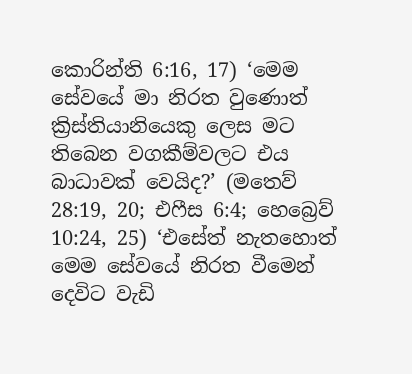කොරින්ති 6:16, 17) ‘මෙම සේවයේ මා නිරත වුණොත් ක්‍රිස්තියානියෙකු ලෙස මට තිබෙන වගකීම්වලට එය බාධාවක් වෙයිද?’ (මතෙව් 28:19, 20; එෆීස 6:4; හෙබ්‍රෙව් 10:24, 25) ‘එසේත් නැතහොත් මෙම සේවයේ නිරත වීමෙන් දෙවිට වැඩි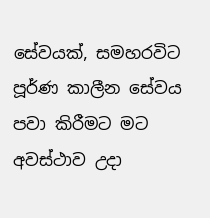සේවයක්, සමහරවිට පූර්ණ කාලීන සේවය පවා කිරීමට මට අවස්ථාව උදා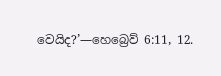වෙයිද?’—හෙබ්‍රෙව් 6:11, 12.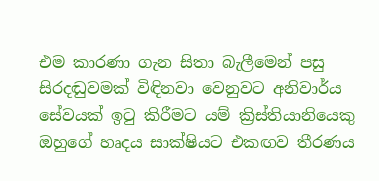එම කාරණා ගැන සිතා බැලීමෙන් පසු සිරදඬුවමක් විඳිනවා වෙනුවට අනිවාර්ය සේවයක් ඉටු කිරීමට යම් ක්‍රිස්තියානියෙකු ඔහුගේ හෘදය සාක්ෂියට එකඟව තීරණය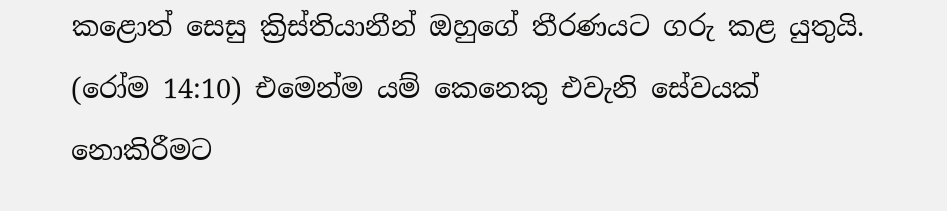කළොත් සෙසු ක්‍රිස්තියානීන් ඔහුගේ තීරණයට ගරු කළ යුතුයි. (රෝම 14:10) එමෙන්ම යම් කෙනෙකු එවැනි සේවයක් නොකිරීමට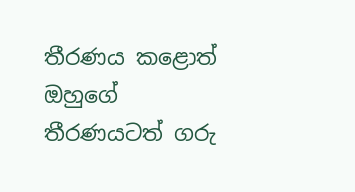තීරණය කළොත් ඔහුගේ තීරණයටත් ගරු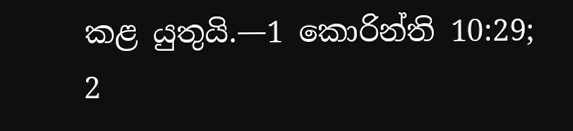කළ යුතුයි.—1 කොරින්ති 10:29; 2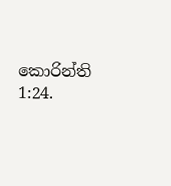කොරින්ති 1:24.